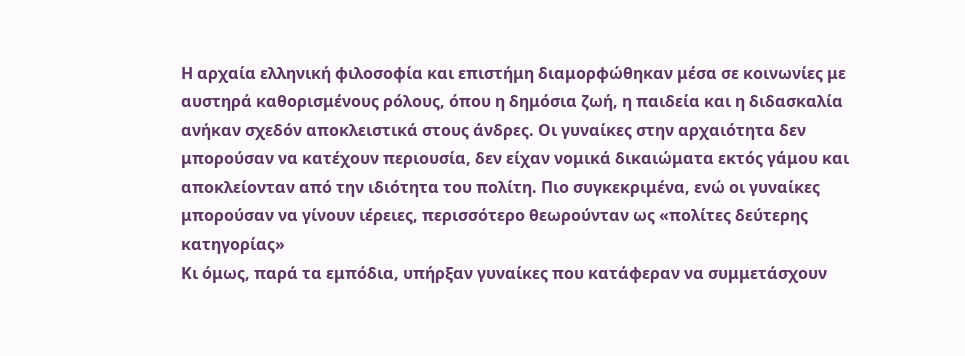Η αρχαία ελληνική φιλοσοφία και επιστήμη διαμορφώθηκαν μέσα σε κοινωνίες με αυστηρά καθορισμένους ρόλους, όπου η δημόσια ζωή, η παιδεία και η διδασκαλία ανήκαν σχεδόν αποκλειστικά στους άνδρες. Οι γυναίκες στην αρχαιότητα δεν μπορούσαν να κατέχουν περιουσία, δεν είχαν νομικά δικαιώματα εκτός γάμου και αποκλείονταν από την ιδιότητα του πολίτη. Πιο συγκεκριμένα, ενώ οι γυναίκες μπορούσαν να γίνουν ιέρειες, περισσότερο θεωρούνταν ως «πολίτες δεύτερης κατηγορίας»
Κι όμως, παρά τα εμπόδια, υπήρξαν γυναίκες που κατάφεραν να συμμετάσχουν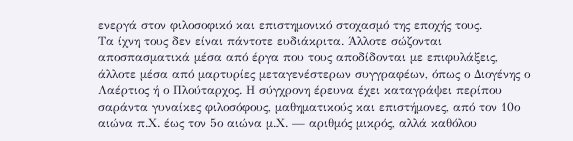ενεργά στον φιλοσοφικό και επιστημονικό στοχασμό της εποχής τους.
Τα ίχνη τους δεν είναι πάντοτε ευδιάκριτα. Άλλοτε σώζονται αποσπασματικά μέσα από έργα που τους αποδίδονται με επιφυλάξεις, άλλοτε μέσα από μαρτυρίες μεταγενέστερων συγγραφέων, όπως ο Διογένης ο Λαέρτιος ή ο Πλούταρχος. Η σύγχρονη έρευνα έχει καταγράψει περίπου σαράντα γυναίκες φιλοσόφους, μαθηματικούς και επιστήμονες, από τον 10ο αιώνα π.Χ. έως τον 5ο αιώνα μ.Χ. — αριθμός μικρός, αλλά καθόλου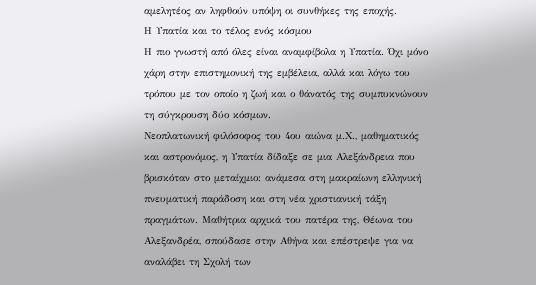αμελητέος αν ληφθούν υπόψη οι συνθήκες της εποχής.
Η Υπατία και το τέλος ενός κόσμου
Η πιο γνωστή από όλες είναι αναμφίβολα η Υπατία. Όχι μόνο χάρη στην επιστημονική της εμβέλεια, αλλά και λόγω του τρόπου με τον οποίο η ζωή και ο θάνατός της συμπυκνώνουν τη σύγκρουση δύο κόσμων.
Νεοπλατωνική φιλόσοφος του 4ου αιώνα μ.Χ., μαθηματικός και αστρονόμος, η Υπατία δίδαξε σε μια Αλεξάνδρεια που βρισκόταν στο μεταίχμιο: ανάμεσα στη μακραίωνη ελληνική πνευματική παράδοση και στη νέα χριστιανική τάξη πραγμάτων. Μαθήτρια αρχικά του πατέρα της, Θέωνα του Αλεξανδρέα, σπούδασε στην Αθήνα και επέστρεψε για να αναλάβει τη Σχολή των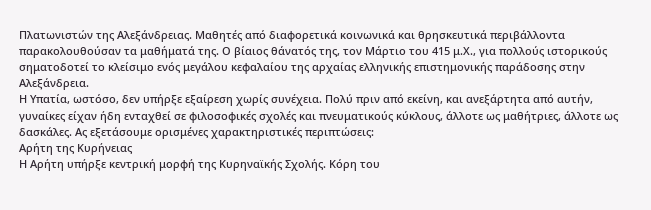Πλατωνιστών της Αλεξάνδρειας. Μαθητές από διαφορετικά κοινωνικά και θρησκευτικά περιβάλλοντα παρακολουθούσαν τα μαθήματά της. Ο βίαιος θάνατός της, τον Μάρτιο του 415 μ.Χ., για πολλούς ιστορικούς σηματοδοτεί το κλείσιμο ενός μεγάλου κεφαλαίου της αρχαίας ελληνικής επιστημονικής παράδοσης στην Αλεξάνδρεια.
Η Υπατία, ωστόσο, δεν υπήρξε εξαίρεση χωρίς συνέχεια. Πολύ πριν από εκείνη, και ανεξάρτητα από αυτήν, γυναίκες είχαν ήδη ενταχθεί σε φιλοσοφικές σχολές και πνευματικούς κύκλους, άλλοτε ως μαθήτριες, άλλοτε ως δασκάλες. Ας εξετάσουμε ορισμένες χαρακτηριστικές περιπτώσεις:
Αρήτη της Κυρήνειας
Η Αρήτη υπήρξε κεντρική μορφή της Κυρηναϊκής Σχολής. Κόρη του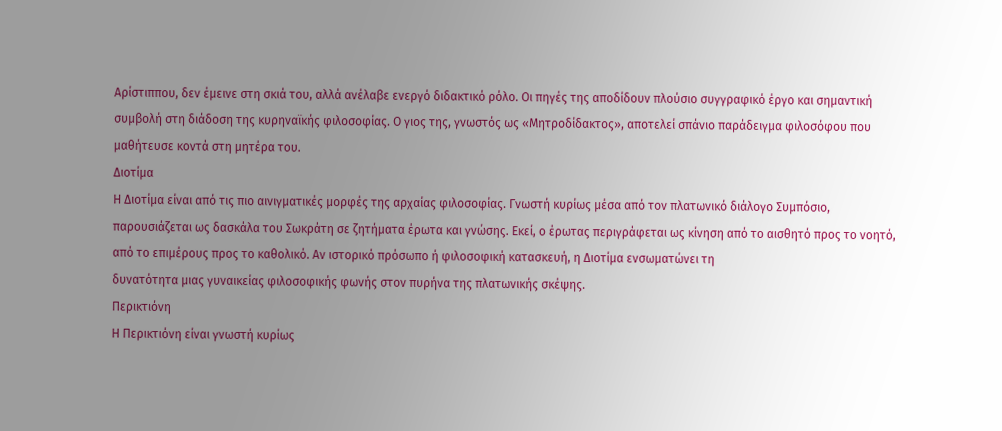Αρίστιππου, δεν έμεινε στη σκιά του, αλλά ανέλαβε ενεργό διδακτικό ρόλο. Οι πηγές της αποδίδουν πλούσιο συγγραφικό έργο και σημαντική συμβολή στη διάδοση της κυρηναϊκής φιλοσοφίας. Ο γιος της, γνωστός ως «Μητροδίδακτος», αποτελεί σπάνιο παράδειγμα φιλοσόφου που μαθήτευσε κοντά στη μητέρα του.
Διοτίμα
Η Διοτίμα είναι από τις πιο αινιγματικές μορφές της αρχαίας φιλοσοφίας. Γνωστή κυρίως μέσα από τον πλατωνικό διάλογο Συμπόσιο, παρουσιάζεται ως δασκάλα του Σωκράτη σε ζητήματα έρωτα και γνώσης. Εκεί, ο έρωτας περιγράφεται ως κίνηση από το αισθητό προς το νοητό, από το επιμέρους προς το καθολικό. Αν ιστορικό πρόσωπο ή φιλοσοφική κατασκευή, η Διοτίμα ενσωματώνει τη
δυνατότητα μιας γυναικείας φιλοσοφικής φωνής στον πυρήνα της πλατωνικής σκέψης.
Περικτιόνη
Η Περικτιόνη είναι γνωστή κυρίως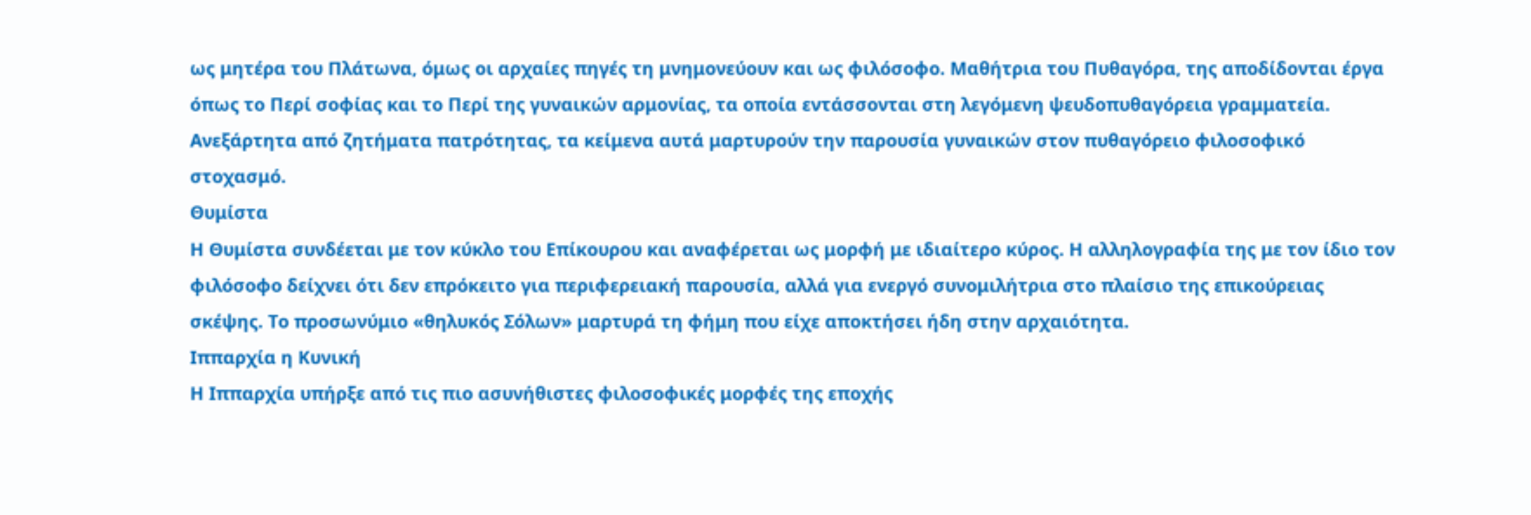ως μητέρα του Πλάτωνα, όμως οι αρχαίες πηγές τη μνημονεύουν και ως φιλόσοφο. Μαθήτρια του Πυθαγόρα, της αποδίδονται έργα όπως το Περί σοφίας και το Περί της γυναικών αρμονίας, τα οποία εντάσσονται στη λεγόμενη ψευδοπυθαγόρεια γραμματεία. Ανεξάρτητα από ζητήματα πατρότητας, τα κείμενα αυτά μαρτυρούν την παρουσία γυναικών στον πυθαγόρειο φιλοσοφικό στοχασμό.
Θυμίστα
Η Θυμίστα συνδέεται με τον κύκλο του Επίκουρου και αναφέρεται ως μορφή με ιδιαίτερο κύρος. Η αλληλογραφία της με τον ίδιο τον φιλόσοφο δείχνει ότι δεν επρόκειτο για περιφερειακή παρουσία, αλλά για ενεργό συνομιλήτρια στο πλαίσιο της επικούρειας σκέψης. Το προσωνύμιο «θηλυκός Σόλων» μαρτυρά τη φήμη που είχε αποκτήσει ήδη στην αρχαιότητα.
Ιππαρχία η Κυνική
Η Ιππαρχία υπήρξε από τις πιο ασυνήθιστες φιλοσοφικές μορφές της εποχής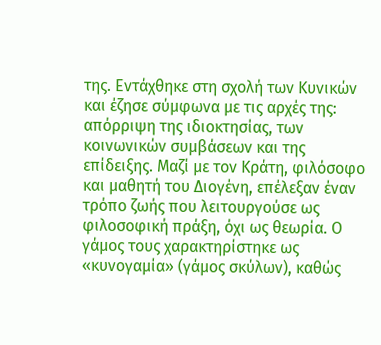της. Εντάχθηκε στη σχολή των Κυνικών και έζησε σύμφωνα με τις αρχές της: απόρριψη της ιδιοκτησίας, των κοινωνικών συμβάσεων και της επίδειξης. Μαζί με τον Κράτη, φιλόσοφο και μαθητή του Διογένη, επέλεξαν έναν τρόπο ζωής που λειτουργούσε ως φιλοσοφική πράξη, όχι ως θεωρία. Ο γάμος τους χαρακτηρίστηκε ως «κυνογαμία» (γάμος σκύλων), καθώς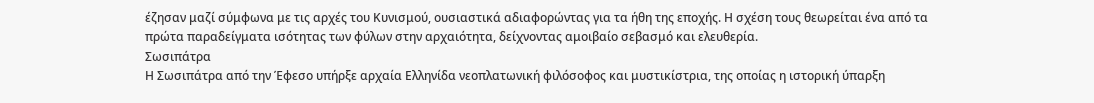έζησαν μαζί σύμφωνα με τις αρχές του Κυνισμού, ουσιαστικά αδιαφορώντας για τα ήθη της εποχής. Η σχέση τους θεωρείται ένα από τα πρώτα παραδείγματα ισότητας των φύλων στην αρχαιότητα, δείχνοντας αμοιβαίο σεβασμό και ελευθερία.
Σωσιπάτρα
Η Σωσιπάτρα από την Έφεσο υπήρξε αρχαία Ελληνίδα νεοπλατωνική φιλόσοφος και μυστικίστρια, της οποίας η ιστορική ύπαρξη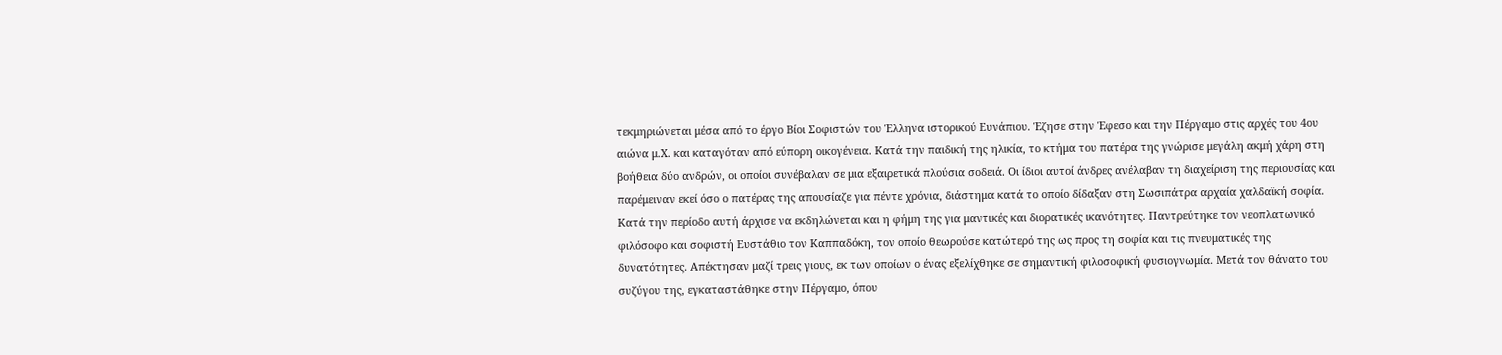τεκμηριώνεται μέσα από το έργο Βίοι Σοφιστών του Έλληνα ιστορικού Ευνάπιου. Έζησε στην Έφεσο και την Πέργαμο στις αρχές του 4ου αιώνα μ.Χ. και καταγόταν από εύπορη οικογένεια. Κατά την παιδική της ηλικία, το κτήμα του πατέρα της γνώρισε μεγάλη ακμή χάρη στη βοήθεια δύο ανδρών, οι οποίοι συνέβαλαν σε μια εξαιρετικά πλούσια σοδειά. Οι ίδιοι αυτοί άνδρες ανέλαβαν τη διαχείριση της περιουσίας και παρέμειναν εκεί όσο ο πατέρας της απουσίαζε για πέντε χρόνια, διάστημα κατά το οποίο δίδαξαν στη Σωσιπάτρα αρχαία χαλδαϊκή σοφία.
Κατά την περίοδο αυτή άρχισε να εκδηλώνεται και η φήμη της για μαντικές και διορατικές ικανότητες. Παντρεύτηκε τον νεοπλατωνικό φιλόσοφο και σοφιστή Ευστάθιο τον Καππαδόκη, τον οποίο θεωρούσε κατώτερό της ως προς τη σοφία και τις πνευματικές της δυνατότητες. Απέκτησαν μαζί τρεις γιους, εκ των οποίων ο ένας εξελίχθηκε σε σημαντική φιλοσοφική φυσιογνωμία. Μετά τον θάνατο του συζύγου της, εγκαταστάθηκε στην Πέργαμο, όπου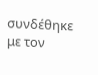συνδέθηκε με τον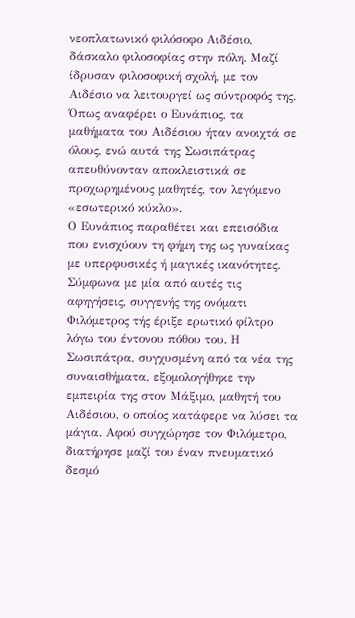νεοπλατωνικό φιλόσοφο Αιδέσιο, δάσκαλο φιλοσοφίας στην πόλη. Μαζί ίδρυσαν φιλοσοφική σχολή, με τον Αιδέσιο να λειτουργεί ως σύντροφός της. Όπως αναφέρει ο Ευνάπιος, τα μαθήματα του Αιδέσιου ήταν ανοιχτά σε όλους, ενώ αυτά της Σωσιπάτρας απευθύνονταν αποκλειστικά σε προχωρημένους μαθητές, τον λεγόμενο «εσωτερικό κύκλο».
Ο Ευνάπιος παραθέτει και επεισόδια που ενισχύουν τη φήμη της ως γυναίκας με υπερφυσικές ή μαγικές ικανότητες. Σύμφωνα με μία από αυτές τις αφηγήσεις, συγγενής της ονόματι Φιλόμετρος τής έριξε ερωτικό φίλτρο λόγω του έντονου πόθου του. Η Σωσιπάτρα, συγχυσμένη από τα νέα της συναισθήματα, εξομολογήθηκε την εμπειρία της στον Μάξιμο, μαθητή του Αιδέσιου, ο οποίος κατάφερε να λύσει τα μάγια. Αφού συγχώρησε τον Φιλόμετρο, διατήρησε μαζί του έναν πνευματικό δεσμό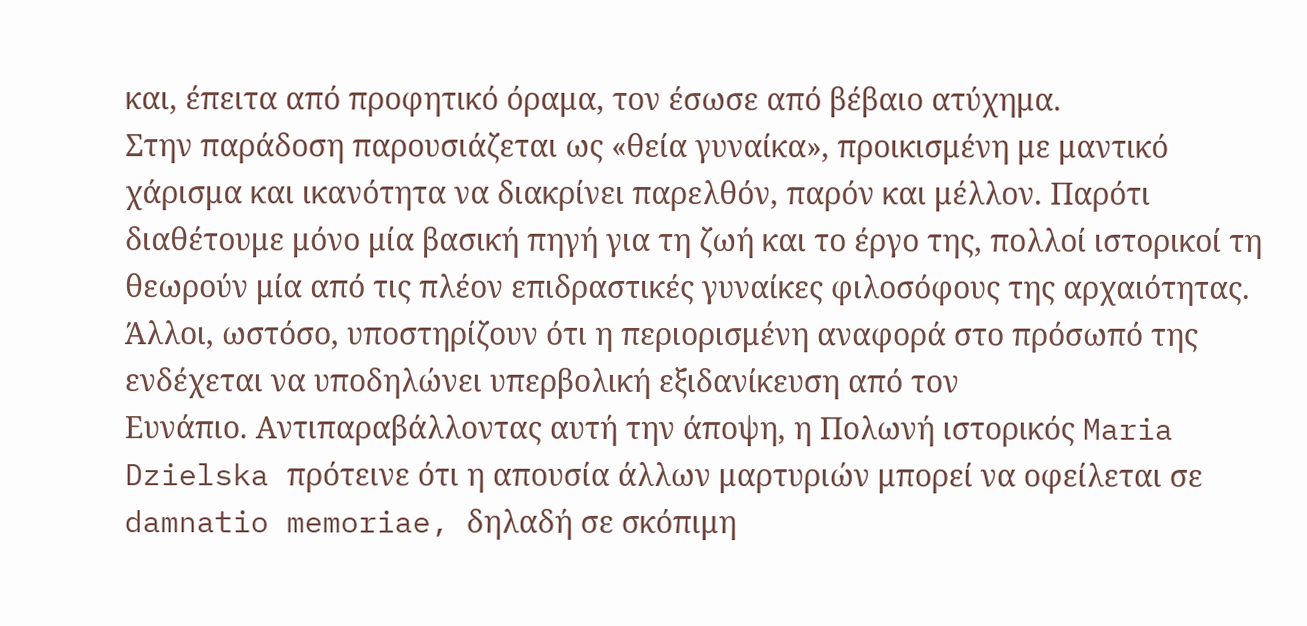και, έπειτα από προφητικό όραμα, τον έσωσε από βέβαιο ατύχημα.
Στην παράδοση παρουσιάζεται ως «θεία γυναίκα», προικισμένη με μαντικό χάρισμα και ικανότητα να διακρίνει παρελθόν, παρόν και μέλλον. Παρότι διαθέτουμε μόνο μία βασική πηγή για τη ζωή και το έργο της, πολλοί ιστορικοί τη θεωρούν μία από τις πλέον επιδραστικές γυναίκες φιλοσόφους της αρχαιότητας. Άλλοι, ωστόσο, υποστηρίζουν ότι η περιορισμένη αναφορά στο πρόσωπό της ενδέχεται να υποδηλώνει υπερβολική εξιδανίκευση από τον
Ευνάπιο. Αντιπαραβάλλοντας αυτή την άποψη, η Πολωνή ιστορικός Maria Dzielska πρότεινε ότι η απουσία άλλων μαρτυριών μπορεί να οφείλεται σε damnatio memoriae, δηλαδή σε σκόπιμη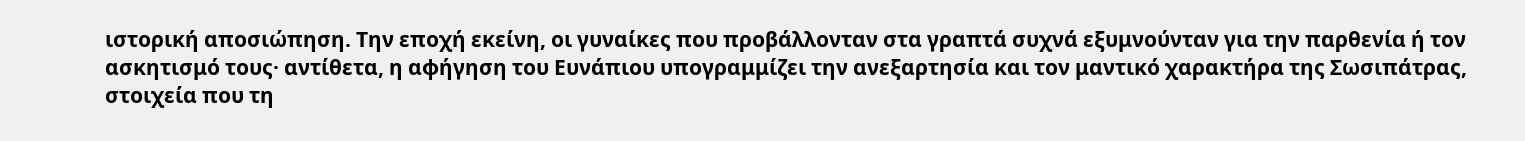ιστορική αποσιώπηση. Την εποχή εκείνη, οι γυναίκες που προβάλλονταν στα γραπτά συχνά εξυμνούνταν για την παρθενία ή τον ασκητισμό τους· αντίθετα, η αφήγηση του Ευνάπιου υπογραμμίζει την ανεξαρτησία και τον μαντικό χαρακτήρα της Σωσιπάτρας, στοιχεία που τη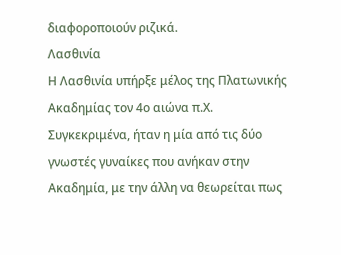διαφοροποιούν ριζικά.
Λασθινία
Η Λασθινία υπήρξε μέλος της Πλατωνικής Ακαδημίας τον 4ο αιώνα π.Χ. Συγκεκριμένα, ήταν η μία από τις δύο γνωστές γυναίκες που ανήκαν στην Ακαδημία, με την άλλη να θεωρείται πως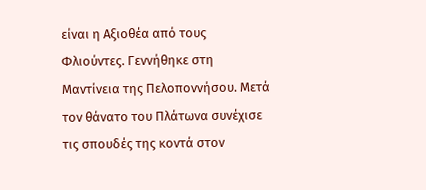είναι η Αξιοθέα από τους Φλιούντες. Γεννήθηκε στη Μαντίνεια της Πελοποννήσου. Μετά τον θάνατο του Πλάτωνα συνέχισε τις σπουδές της κοντά στον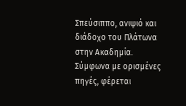Σπεύσιππο, ανιψιό και διάδοχο του Πλάτωνα στην Ακαδημία. Σύμφωνα με ορισμένες πηγές, φέρεται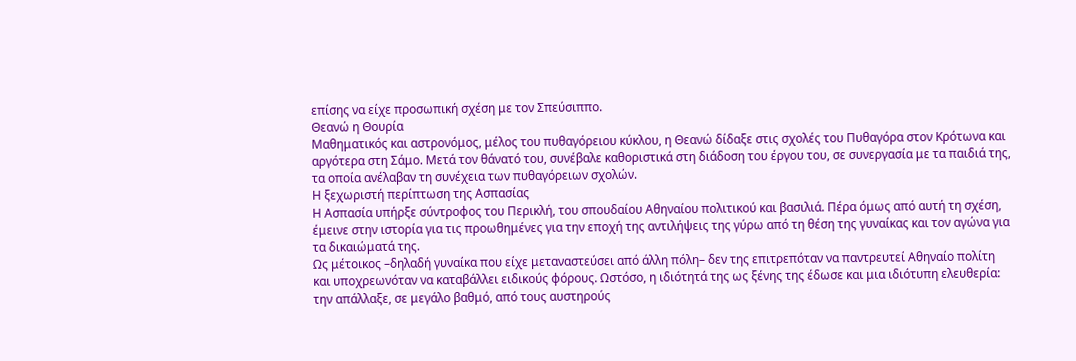επίσης να είχε προσωπική σχέση με τον Σπεύσιππο.
Θεανώ η Θουρία
Μαθηματικός και αστρονόμος, μέλος του πυθαγόρειου κύκλου, η Θεανώ δίδαξε στις σχολές του Πυθαγόρα στον Κρότωνα και αργότερα στη Σάμο. Μετά τον θάνατό του, συνέβαλε καθοριστικά στη διάδοση του έργου του, σε συνεργασία με τα παιδιά της, τα οποία ανέλαβαν τη συνέχεια των πυθαγόρειων σχολών.
Η ξεχωριστή περίπτωση της Ασπασίας
Η Ασπασία υπήρξε σύντροφος του Περικλή, του σπουδαίου Αθηναίου πολιτικού και βασιλιά. Πέρα όμως από αυτή τη σχέση, έμεινε στην ιστορία για τις προωθημένες για την εποχή της αντιλήψεις της γύρω από τη θέση της γυναίκας και τον αγώνα για τα δικαιώματά της.
Ως μέτοικος –δηλαδή γυναίκα που είχε μεταναστεύσει από άλλη πόλη– δεν της επιτρεπόταν να παντρευτεί Αθηναίο πολίτη και υποχρεωνόταν να καταβάλλει ειδικούς φόρους. Ωστόσο, η ιδιότητά της ως ξένης της έδωσε και μια ιδιότυπη ελευθερία: την απάλλαξε, σε μεγάλο βαθμό, από τους αυστηρούς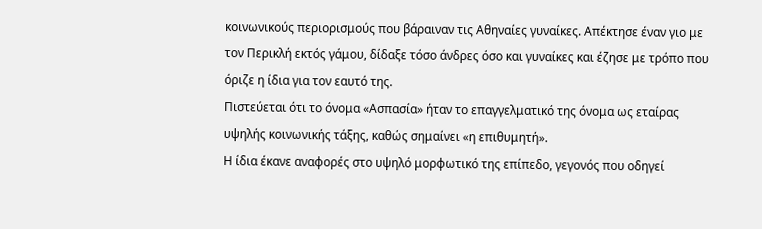κοινωνικούς περιορισμούς που βάραιναν τις Αθηναίες γυναίκες. Απέκτησε έναν γιο με τον Περικλή εκτός γάμου, δίδαξε τόσο άνδρες όσο και γυναίκες και έζησε με τρόπο που όριζε η ίδια για τον εαυτό της.
Πιστεύεται ότι το όνομα «Ασπασία» ήταν το επαγγελματικό της όνομα ως εταίρας υψηλής κοινωνικής τάξης, καθώς σημαίνει «η επιθυμητή».
Η ίδια έκανε αναφορές στο υψηλό μορφωτικό της επίπεδο, γεγονός που οδηγεί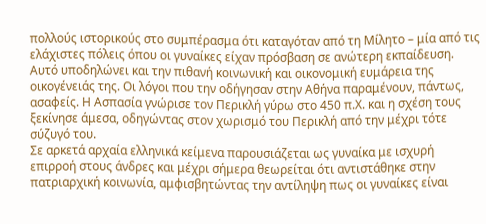πολλούς ιστορικούς στο συμπέρασμα ότι καταγόταν από τη Μίλητο – μία από τις ελάχιστες πόλεις όπου οι γυναίκες είχαν πρόσβαση σε ανώτερη εκπαίδευση. Αυτό υποδηλώνει και την πιθανή κοινωνική και οικονομική ευμάρεια της οικογένειάς της. Οι λόγοι που την οδήγησαν στην Αθήνα παραμένουν, πάντως, ασαφείς. Η Ασπασία γνώρισε τον Περικλή γύρω στο 450 π.Χ. και η σχέση τους ξεκίνησε άμεσα, οδηγώντας στον χωρισμό του Περικλή από την μέχρι τότε σύζυγό του.
Σε αρκετά αρχαία ελληνικά κείμενα παρουσιάζεται ως γυναίκα με ισχυρή επιρροή στους άνδρες και μέχρι σήμερα θεωρείται ότι αντιστάθηκε στην πατριαρχική κοινωνία, αμφισβητώντας την αντίληψη πως οι γυναίκες είναι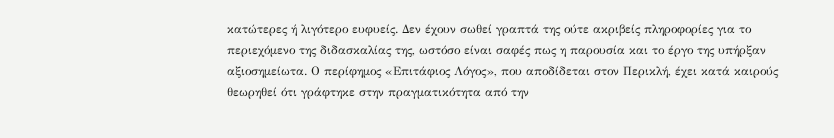κατώτερες ή λιγότερο ευφυείς. Δεν έχουν σωθεί γραπτά της ούτε ακριβείς πληροφορίες για το περιεχόμενο της διδασκαλίας της, ωστόσο είναι σαφές πως η παρουσία και το έργο της υπήρξαν αξιοσημείωτα. Ο περίφημος «Επιτάφιος Λόγος», που αποδίδεται στον Περικλή, έχει κατά καιρούς θεωρηθεί ότι γράφτηκε στην πραγματικότητα από την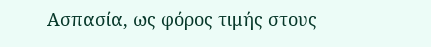Ασπασία, ως φόρος τιμής στους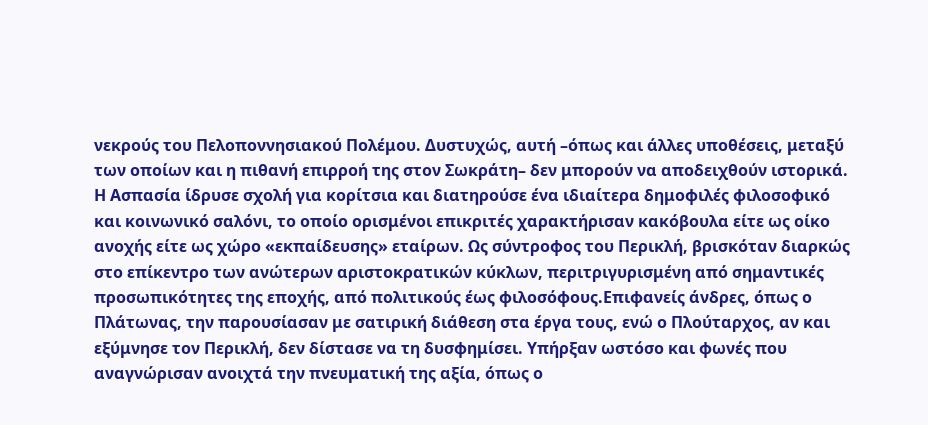νεκρούς του Πελοποννησιακού Πολέμου. Δυστυχώς, αυτή –όπως και άλλες υποθέσεις, μεταξύ των οποίων και η πιθανή επιρροή της στον Σωκράτη– δεν μπορούν να αποδειχθούν ιστορικά.
Η Ασπασία ίδρυσε σχολή για κορίτσια και διατηρούσε ένα ιδιαίτερα δημοφιλές φιλοσοφικό και κοινωνικό σαλόνι, το οποίο ορισμένοι επικριτές χαρακτήρισαν κακόβουλα είτε ως οίκο ανοχής είτε ως χώρο «εκπαίδευσης» εταίρων. Ως σύντροφος του Περικλή, βρισκόταν διαρκώς στο επίκεντρο των ανώτερων αριστοκρατικών κύκλων, περιτριγυρισμένη από σημαντικές προσωπικότητες της εποχής, από πολιτικούς έως φιλοσόφους.Επιφανείς άνδρες, όπως ο Πλάτωνας, την παρουσίασαν με σατιρική διάθεση στα έργα τους, ενώ ο Πλούταρχος, αν και εξύμνησε τον Περικλή, δεν δίστασε να τη δυσφημίσει. Υπήρξαν ωστόσο και φωνές που αναγνώρισαν ανοιχτά την πνευματική της αξία, όπως ο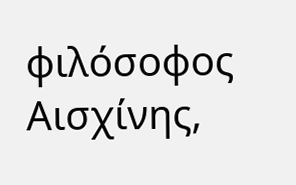φιλόσοφος Αισχίνης,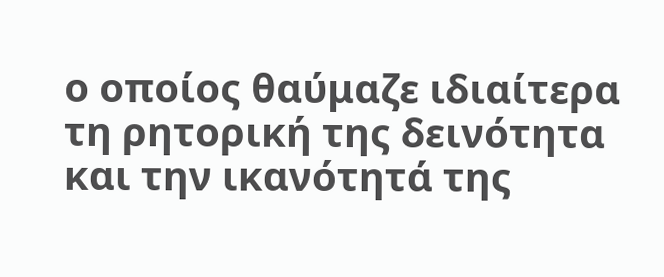ο οποίος θαύμαζε ιδιαίτερα τη ρητορική της δεινότητα και την ικανότητά της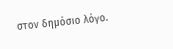στον δημόσιο λόγο.